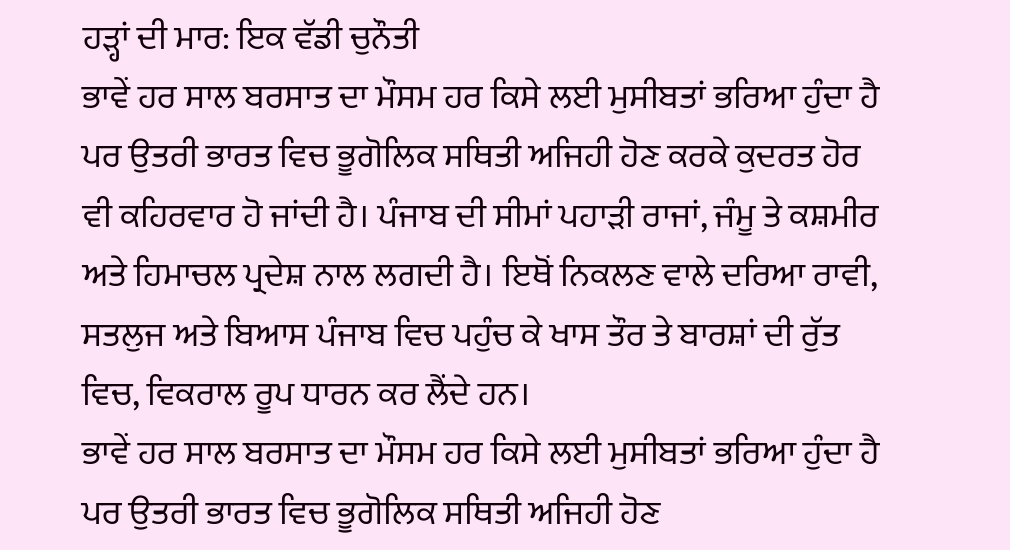ਹੜ੍ਹਾਂ ਦੀ ਮਾਰ: ਇਕ ਵੱਡੀ ਚੁਨੌਤੀ
ਭਾਵੇਂ ਹਰ ਸਾਲ ਬਰਸਾਤ ਦਾ ਮੌਸਮ ਹਰ ਕਿਸੇ ਲਈ ਮੁਸੀਬਤਾਂ ਭਰਿਆ ਹੁੰਦਾ ਹੈ ਪਰ ਉਤਰੀ ਭਾਰਤ ਵਿਚ ਭੂਗੋਲਿਕ ਸਥਿਤੀ ਅਜਿਹੀ ਹੋਣ ਕਰਕੇ ਕੁਦਰਤ ਹੋਰ ਵੀ ਕਹਿਰਵਾਰ ਹੋ ਜਾਂਦੀ ਹੈ। ਪੰਜਾਬ ਦੀ ਸੀਮਾਂ ਪਹਾੜੀ ਰਾਜਾਂ, ਜੰਮੂ ਤੇ ਕਸ਼ਮੀਰ ਅਤੇ ਹਿਮਾਚਲ ਪ੍ਰਦੇਸ਼ ਨਾਲ ਲਗਦੀ ਹੈ। ਇਥੋਂ ਨਿਕਲਣ ਵਾਲੇ ਦਰਿਆ ਰਾਵੀ, ਸਤਲੁਜ ਅਤੇ ਬਿਆਸ ਪੰਜਾਬ ਵਿਚ ਪਹੁੰਚ ਕੇ ਖਾਸ ਤੌਰ ਤੇ ਬਾਰਸ਼ਾਂ ਦੀ ਰੁੱਤ ਵਿਚ, ਵਿਕਰਾਲ ਰੂਪ ਧਾਰਨ ਕਰ ਲੈਂਦੇ ਹਨ।
ਭਾਵੇਂ ਹਰ ਸਾਲ ਬਰਸਾਤ ਦਾ ਮੌਸਮ ਹਰ ਕਿਸੇ ਲਈ ਮੁਸੀਬਤਾਂ ਭਰਿਆ ਹੁੰਦਾ ਹੈ ਪਰ ਉਤਰੀ ਭਾਰਤ ਵਿਚ ਭੂਗੋਲਿਕ ਸਥਿਤੀ ਅਜਿਹੀ ਹੋਣ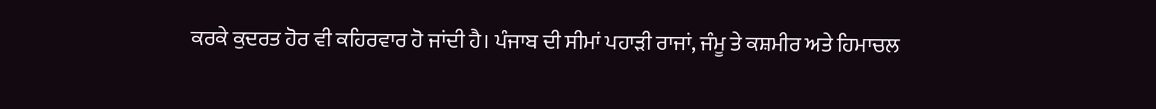ਕਰਕੇ ਕੁਦਰਤ ਹੋਰ ਵੀ ਕਹਿਰਵਾਰ ਹੋ ਜਾਂਦੀ ਹੈ। ਪੰਜਾਬ ਦੀ ਸੀਮਾਂ ਪਹਾੜੀ ਰਾਜਾਂ, ਜੰਮੂ ਤੇ ਕਸ਼ਮੀਰ ਅਤੇ ਹਿਮਾਚਲ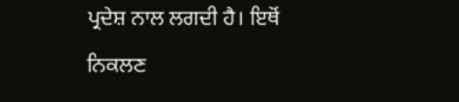ਪ੍ਰਦੇਸ਼ ਨਾਲ ਲਗਦੀ ਹੈ। ਇਥੋਂ ਨਿਕਲਣ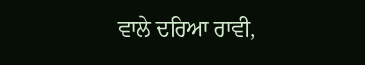ਵਾਲੇ ਦਰਿਆ ਰਾਵੀ,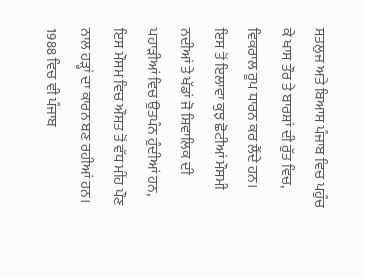ਸਤਲੁਜ ਅਤੇ ਬਿਆਸ ਪੰਜਾਬ ਵਿਚ ਪਹੁੰਚ ਕੇ ਖਾਸ ਤੌਰ ਤੇ ਬਾਰਸ਼ਾਂ ਦੀ ਰੁੱਤ ਵਿਚ, ਵਿਕਰਾਲ ਰੂਪ ਧਾਰਨ ਕਰ ਲੈਂਦੇ ਹਨ।
ਇਸ ਤੋਂ ਇਲਾਵਾ ਕੁਝ ਛੋਟੀਆਂ ਮੌਸਮੀ ਨਦੀਆਂ ਤੇ ਖੱਡਾਂ ਜੋ ਸ਼ਿਵਾਲਿਕ ਦੀ ਪਹਾੜੀਆਂ ਵਿਚ ਉਤਪੰਨ ਹੁੰਦੀਆਂ ਹਨ, ਇਸ ਮੌਸਮ ਵਿਚ ਔਸਤ ਤੋਂ ਵੱਧ ਮੀਂਹ ਪੌਣ ਨਾਲ ਹੜ੍ਹਾਂ ਦਾ ਕਾਰਨ ਬਣ ਰਹੀਆਂ ਹਨ। 1988 ਵਿਚ ਵੀ ਪੰਜਾਬ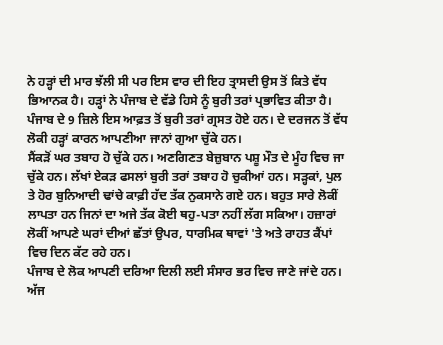ਨੇ ਹੜ੍ਹਾਂ ਦੀ ਮਾਰ ਝੱਲੀ ਸੀ ਪਰ ਇਸ ਵਾਰ ਦੀ ਇਹ ਤ੍ਰਾਸਦੀ ਉਸ ਤੋਂ ਕਿਤੇ ਵੱਧ ਭਿਆਨਕ ਹੈ। ਹੜ੍ਹਾਂ ਨੇ ਪੰਜਾਬ ਦੇ ਵੱਡੇ ਹਿਸੇ ਨੂੰ ਬੁਰੀ ਤਰਾਂ ਪ੍ਰਭਾਵਿਤ ਕੀਤਾ ਹੈ। ਪੰਜਾਬ ਦੇ 9 ਜ਼ਿਲੇ ਇਸ ਆਫ਼ਤ ਤੋਂ ਬੁਰੀ ਤਰਾਂ ਗ੍ਰਸਤ ਹੋਏ ਹਨ। ਦੇ ਦਰਜਨ ਤੋਂ ਵੱਧ ਲੋਕੀ ਹੜ੍ਹਾਂ ਕਾਰਨ ਆਪਣੀਆ ਜਾਨਾਂ ਗੁਆ ਚੁੱਕੇ ਹਨ।
ਸੈਂਕੜੋਂ ਘਰ ਤਬਾਹ ਹੋ ਚੁੱਕੇ ਹਨ। ਅਣਗਿਣਤ ਬੇਜ਼ੁਬਾਨ ਪਸ਼ੂ ਮੌਤ ਦੇ ਮੂੰਹ ਵਿਚ ਜਾ ਚੁੱਕੇ ਹਨ। ਲੱਖਾਂ ਏਕੜ ਫਸਲਾਂ ਬੁਰੀ ਤਰਾਂ ਤਬਾਹ ਹੋ ਚੁਕੀਆਂ ਹਨ। ਸੜ੍ਹਕਾਂ, ਪੁਲ ਤੇ ਹੋਰ ਬੁਨਿਆਦੀ ਢਾਂਚੇ ਕਾਫ਼ੀ ਹੱਦ ਤੱਕ ਨੁਕਸਾਨੇ ਗਏ ਹਨ। ਬਹੁਤ ਸਾਰੇ ਲੋਕੀਂ ਲਾਪਤਾ ਹਨ ਜਿਨਾਂ ਦਾ ਅਜੇ ਤੱਕ ਕੋਈ ਥਹੁ-ਪਤਾ ਨਹੀਂ ਲੱਗ ਸਕਿਆ। ਹਜ਼ਾਰਾਂ ਲੋਕੀਂ ਆਪਣੇ ਘਰਾਂ ਦੀਆਂ ਛੱਤਾਂ ਉਪਰ, ਧਾਰਮਿਕ ਥਾਵਾਂ 'ਤੇ ਅਤੇ ਰਾਹਤ ਕੈਂਪਾਂ ਵਿਚ ਦਿਨ ਕੱਟ ਰਹੇ ਹਨ।
ਪੰਜਾਬ ਦੇ ਲੋਕ ਆਪਣੀ ਦਰਿਆ ਦਿਲੀ ਲਈ ਸੰਸਾਰ ਭਰ ਵਿਚ ਜਾਣੇ ਜਾਂਦੇ ਹਨ। ਅੱਜ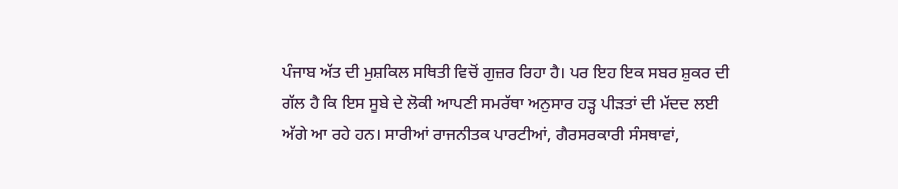ਪੰਜਾਬ ਅੱਤ ਦੀ ਮੁਸ਼ਕਿਲ ਸਥਿਤੀ ਵਿਚੋਂ ਗੁਜ਼ਰ ਰਿਹਾ ਹੈ। ਪਰ ਇਹ ਇਕ ਸਬਰ ਸ਼ੁਕਰ ਦੀ ਗੱਲ ਹੈ ਕਿ ਇਸ ਸੂਬੇ ਦੇ ਲੋਕੀ ਆਪਣੀ ਸਮਰੱਥਾ ਅਨੁਸਾਰ ਹੜ੍ਹ ਪੀੜਤਾਂ ਦੀ ਮੱਦਦ ਲਈ ਅੱਗੇ ਆ ਰਹੇ ਹਨ। ਸਾਰੀਆਂ ਰਾਜਨੀਤਕ ਪਾਰਟੀਆਂ, ਗੈਰਸਰਕਾਰੀ ਸੰਸਥਾਵਾਂ,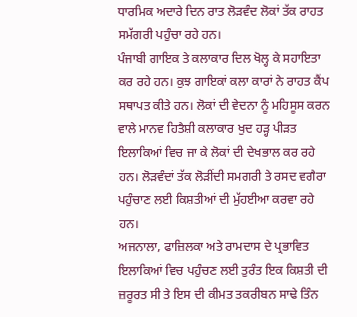ਧਾਰਮਿਕ ਅਦਾਰੇ ਦਿਨ ਰਾਤ ਲੋੜਵੰਦ ਲੋਕਾਂ ਤੱਕ ਰਾਹਤ ਸਮੱਗਰੀ ਪਹੁੰਚਾ ਰਹੇ ਹਨ।
ਪੰਜਾਬੀ ਗਾਇਕ ਤੇ ਕਲਾਕਾਰ ਦਿਲ ਖੋਲ੍ਹ ਕੇ ਸਹਾਇਤਾ ਕਰ ਰਹੇ ਹਨ। ਕੁਝ ਗਾਇਕਾਂ ਕਲਾ ਕਾਰਾਂ ਨੇ ਰਾਹਤ ਕੈਂਪ ਸਥਾਪਤ ਕੀਤੇ ਹਨ। ਲੋਕਾਂ ਦੀ ਵੇਦਨਾ ਨੂੰ ਮਹਿਸੂਸ ਕਰਨ ਵਾਲੇ ਮਾਨਵ ਹਿਤੈਸ਼ੀ ਕਲਾਕਾਰ ਖੁਦ ਹੜ੍ਹ ਪੀੜਤ ਇਲਾਕਿਆਂ ਵਿਚ ਜਾ ਕੇ ਲੋਕਾਂ ਦੀ ਦੇਖਭਾਲ ਕਰ ਰਹੇ ਹਨ। ਲੋੜਵੰਦਾਂ ਤੱਕ ਲੋੜੀਂਦੀ ਸਮਗਰੀ ਤੇ ਰਸਦ ਵਗੈਰਾ ਪਹੁੰਚਾਣ ਲਈ ਕਿਸ਼ਤੀਆਂ ਦੀ ਮੁੱਹਈਆ ਕਰਵਾ ਰਹੇ ਹਨ।
ਅਜਨਾਲਾ, ਫਾਜ਼ਿਲਕਾ ਅਤੇ ਰਾਮਦਾਸ ਦੇ ਪ੍ਰਭਾਵਿਤ ਇਲਾਕਿਆਂ ਵਿਚ ਪਹੁੰਚਣ ਲਈ ਤੁਰੰਤ ਇਕ ਕਿਸ਼ਤੀ ਦੀ ਜ਼ਰੂਰਤ ਸੀ ਤੇ ਇਸ ਦੀ ਕੀਮਤ ਤਕਰੀਬਨ ਸਾਢੇ ਤਿੰਨ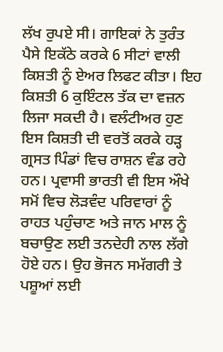ਲੱਖ ਰੁਪਏ ਸੀ। ਗਾਇਕਾਂ ਨੇ ਤੁਰੰਤ ਪੈਸੇ ਇਕੱਠੇ ਕਰਕੇ 6 ਸੀਟਾਂ ਵਾਲੀ ਕਿਸ਼ਤੀ ਨੂੰ ਏਅਰ ਲਿਫਟ ਕੀਤਾ। ਇਹ ਕਿਸ਼ਤੀ 6 ਕੁਇੰਟਲ ਤੱਕ ਦਾ ਵਜ਼ਨ ਲਿਜਾ ਸਕਦੀ ਹੈ। ਵਲੰਟੀਅਰ ਹੁਣ ਇਸ ਕਿਸ਼ਤੀ ਦੀ ਵਰਤੋਂ ਕਰਕੇ ਹੜ੍ਹ ਗ੍ਰਸਤ ਪਿੰਡਾਂ ਵਿਚ ਰਾਸ਼ਨ ਵੰਡ ਰਹੇ ਹਨ। ਪ੍ਰਵਾਸੀ ਭਾਰਤੀ ਵੀ ਇਸ ਔਖੇ ਸਮੋਂ ਵਿਚ ਲੋੜਵੰਦ ਪਰਿਵਾਰਾਂ ਨੂੰ ਰਾਹਤ ਪਹੁੰਚਾਣ ਅਤੇ ਜਾਨ ਮਾਲ ਨੂੰ ਬਚਾਉਣ ਲਈ ਤਨਦੇਹੀ ਨਾਲ ਲੱਗੇ ਹੋਏ ਹਨ। ਉਹ ਭੋਜਨ ਸਮੱਗਰੀ ਤੇ ਪਸ਼ੂਆਂ ਲਈ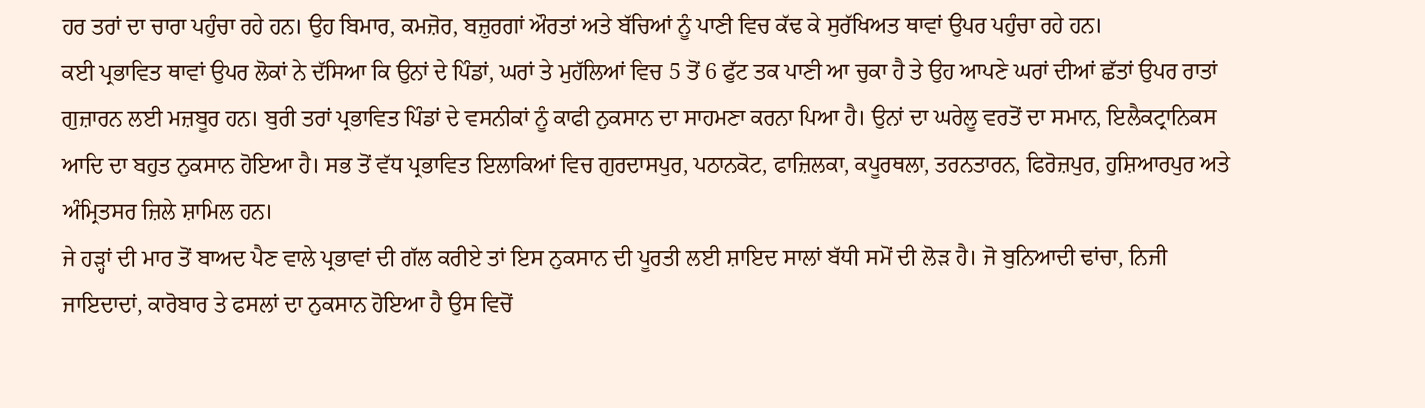ਹਰ ਤਰਾਂ ਦਾ ਚਾਰਾ ਪਹੁੰਚਾ ਰਹੇ ਹਨ। ਉਹ ਬਿਮਾਰ, ਕਮਜ਼ੋਰ, ਬਜ਼ੁਰਗਾਂ ਔਰਤਾਂ ਅਤੇ ਬੱਚਿਆਂ ਨੂੰ ਪਾਣੀ ਵਿਚ ਕੱਢ ਕੇ ਸੁਰੱਖਿਅਤ ਥਾਵਾਂ ਉਪਰ ਪਹੁੰਚਾ ਰਹੇ ਹਨ।
ਕਈ ਪ੍ਰਭਾਵਿਤ ਥਾਵਾਂ ਉਪਰ ਲੋਕਾਂ ਨੇ ਦੱਸਿਆ ਕਿ ਉਨਾਂ ਦੇ ਪਿੰਡਾਂ, ਘਰਾਂ ਤੇ ਮੁਹੱਲਿਆਂ ਵਿਚ 5 ਤੋਂ 6 ਫੁੱਟ ਤਕ ਪਾਣੀ ਆ ਚੁਕਾ ਹੈ ਤੇ ਉਹ ਆਪਣੇ ਘਰਾਂ ਦੀਆਂ ਛੱਤਾਂ ਉਪਰ ਰਾਤਾਂ ਗੁਜ਼ਾਰਨ ਲਈ ਮਜ਼ਬੂਰ ਹਨ। ਬੁਰੀ ਤਰਾਂ ਪ੍ਰਭਾਵਿਤ ਪਿੰਡਾਂ ਦੇ ਵਸਨੀਕਾਂ ਨੂੰ ਕਾਫੀ ਨੁਕਸਾਨ ਦਾ ਸਾਹਮਣਾ ਕਰਨਾ ਪਿਆ ਹੈ। ਉਨਾਂ ਦਾ ਘਰੇਲੂ ਵਰਤੋਂ ਦਾ ਸਮਾਨ, ਇਲੈਕਟ੍ਰਾਨਿਕਸ ਆਦਿ ਦਾ ਬਹੁਤ ਨੁਕਸਾਨ ਹੋਇਆ ਹੈ। ਸਭ ਤੋਂ ਵੱਧ ਪ੍ਰਭਾਵਿਤ ਇਲਾਕਿਆਂ ਵਿਚ ਗੁਰਦਾਸਪੁਰ, ਪਠਾਨਕੋਟ, ਫਾਜ਼ਿਲਕਾ, ਕਪੂਰਥਲਾ, ਤਰਨਤਾਰਨ, ਫਿਰੋਜ਼ਪੁਰ, ਹੁਸ਼ਿਆਰਪੁਰ ਅਤੇ ਅੰਮ੍ਰਿਤਸਰ ਜ਼ਿਲੇ ਸ਼ਾਮਿਲ ਹਨ।
ਜੇ ਹੜ੍ਹਾਂ ਦੀ ਮਾਰ ਤੋਂ ਬਾਅਦ ਪੈਣ ਵਾਲੇ ਪ੍ਰਭਾਵਾਂ ਦੀ ਗੱਲ ਕਰੀਏ ਤਾਂ ਇਸ ਨੁਕਸਾਨ ਦੀ ਪੂਰਤੀ ਲਈ ਸ਼ਾਇਦ ਸਾਲਾਂ ਬੱਧੀ ਸਮੋਂ ਦੀ ਲੋੜ ਹੈ। ਜੋ ਬੁਨਿਆਦੀ ਢਾਂਚਾ, ਨਿਜੀ ਜਾਇਦਾਦਾਂ, ਕਾਰੋਬਾਰ ਤੇ ਫਸਲਾਂ ਦਾ ਨੁਕਸਾਨ ਹੋਇਆ ਹੈ ਉਸ ਵਿਚੋਂ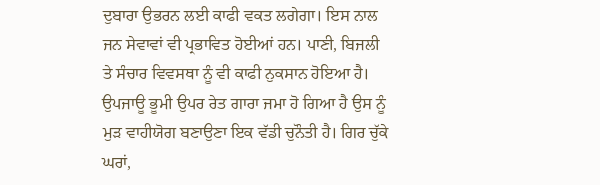ਦੁਬਾਰਾ ਉਭਰਨ ਲਈ ਕਾਫੀ ਵਕਤ ਲਗੇਗਾ। ਇਸ ਨਾਲ ਜਨ ਸੇਵਾਵਾਂ ਵੀ ਪ੍ਰਭਾਵਿਤ ਹੋਈਆਂ ਹਨ। ਪਾਣੀ, ਬਿਜਲੀ ਤੇ ਸੰਚਾਰ ਵਿਵਸਥਾ ਨੂੰ ਵੀ ਕਾਫੀ ਨੁਕਸਾਨ ਹੋਇਆ ਹੈ। ਉਪਜਾਊ ਭੂਮੀ ਉਪਰ ਰੇਤ ਗਾਰਾ ਜਮਾ ਹੋ ਗਿਆ ਹੈ ਉਸ ਨੂੰ ਮੁੜ ਵਾਹੀਯੋਗ ਬਣਾਉਣਾ ਇਕ ਵੱਡੀ ਚੁਨੌਤੀ ਹੈ। ਗਿਰ ਚੁੱਕੇ ਘਰਾਂ,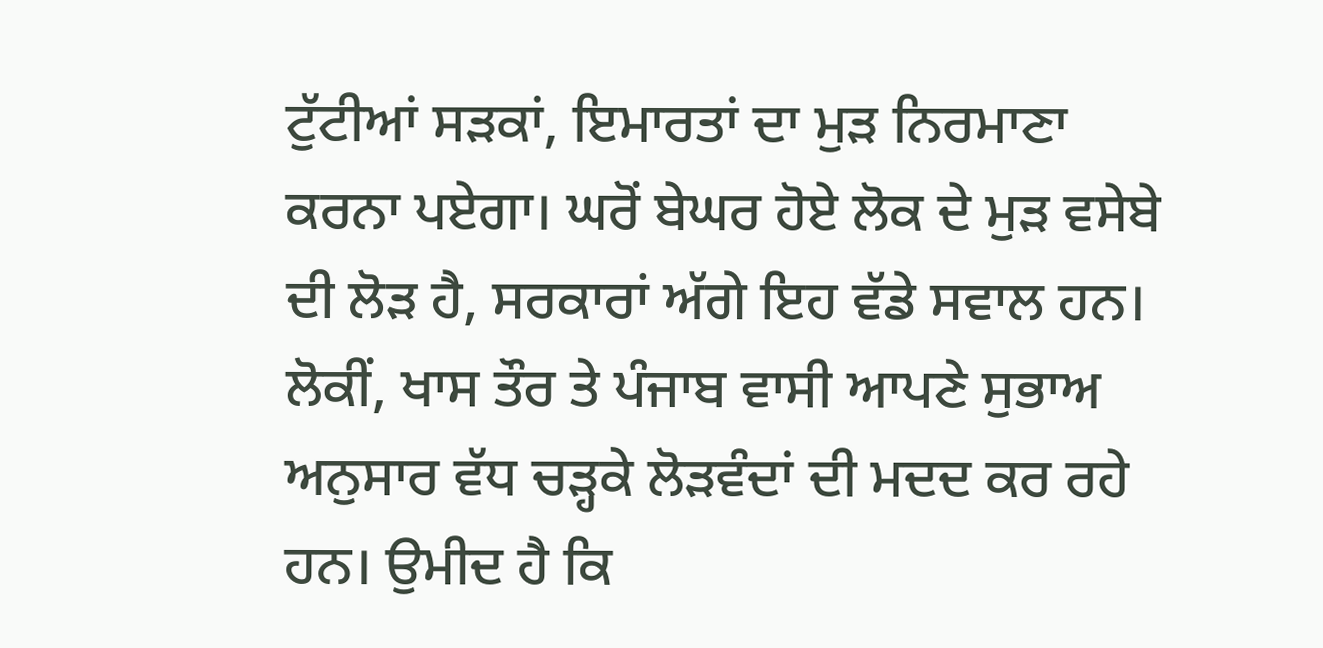ਟੁੱਟੀਆਂ ਸੜਕਾਂ, ਇਮਾਰਤਾਂ ਦਾ ਮੁੜ ਨਿਰਮਾਣਾ ਕਰਨਾ ਪਏਗਾ। ਘਰੋਂ ਬੇਘਰ ਹੋਏ ਲੋਕ ਦੇ ਮੁੜ ਵਸੇਬੇ ਦੀ ਲੋੜ ਹੈ, ਸਰਕਾਰਾਂ ਅੱਗੇ ਇਹ ਵੱਡੇ ਸਵਾਲ ਹਨ। ਲੋਕੀਂ, ਖਾਸ ਤੌਰ ਤੇ ਪੰਜਾਬ ਵਾਸੀ ਆਪਣੇ ਸੁਭਾਅ ਅਨੁਸਾਰ ਵੱਧ ਚੜ੍ਹਕੇ ਲੋੜਵੰਦਾਂ ਦੀ ਮਦਦ ਕਰ ਰਹੇ ਹਨ। ਉਮੀਦ ਹੈ ਕਿ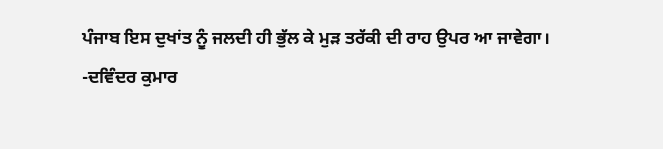ਪੰਜਾਬ ਇਸ ਦੁਖਾਂਤ ਨੂੰ ਜਲਦੀ ਹੀ ਭੁੱਲ ਕੇ ਮੁੜ ਤਰੱਕੀ ਦੀ ਰਾਹ ਉਪਰ ਆ ਜਾਵੇਗਾ।
-ਦਵਿੰਦਰ ਕੁਮਾਰ